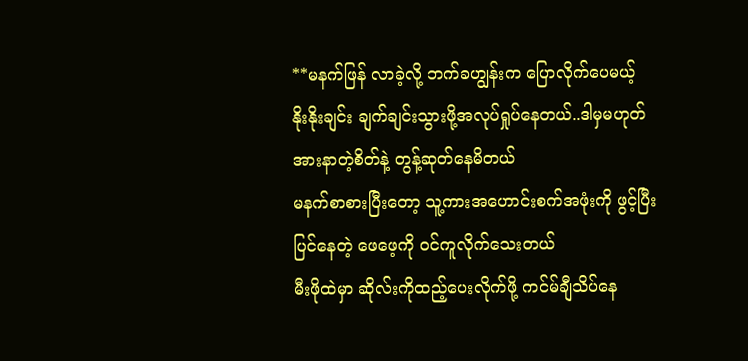**မနက်ဖြန် လာခဲ့လို့ ဘက်ခဟျွန်းက ပြောလိုက်ပေမယ့်
နိုးနိုးချင်း ချက်ချင်းသွားဖို့အလုပ်ရှုပ်နေတယ်..ဒါမှမဟုတ် အားနာတဲ့စိတ်နဲ့ တွန့်ဆုတ်နေမိတယ်
မနက်စာစားပြီးတော့ သူ့ကားအဟောင်းစက်အဖုံးကို ဖွင့်ပြီး ပြင်နေတဲ့ ဖေဖေ့ကို ဝင်ကူလိုက်သေးတယ်
မီးဖိုထဲမှာ ဆိုလ်းကိုထည့်ပေးလိုက်ဖို့ ကင်မ်ချီသိပ်နေ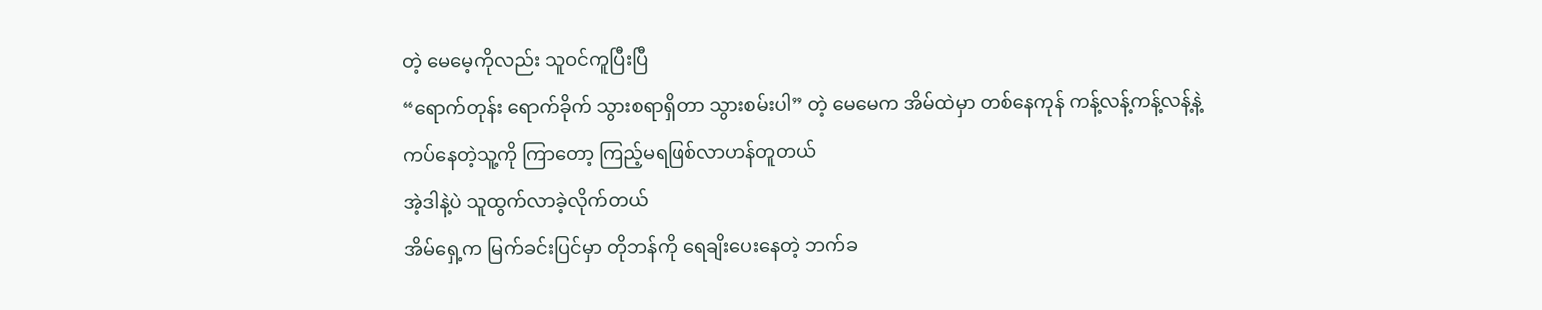တဲ့ မေမေ့ကိုလည်း သူဝင်ကူပြီးပြီ
“ရောက်တုန်း ရောက်ခိုက် သွားစရာရှိတာ သွားစမ်းပါ” တဲ့ မေမေက အိမ်ထဲမှာ တစ်နေကုန် ကန့်လန့်ကန့်လန့်နဲ့ ကပ်နေတဲ့သူ့ကို ကြာတော့ ကြည့်မရဖြစ်လာဟန်တူတယ်
အဲ့ဒါနဲ့ပဲ သူထွက်လာခဲ့လိုက်တယ်
အိမ်ရှေ့က မြက်ခင်းပြင်မှာ တိုဘန်ကို ရေချိးပေးနေတဲ့ ဘက်ခ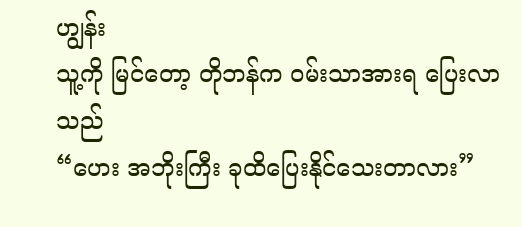ဟျွန်း
သူ့ကို မြင်တော့ တိုဘန်က ဝမ်းသာအားရ ပြေးလာသည်
“ဟေး အဘိုးကြီး ခုထိပြေးနိုင်သေးတာလား”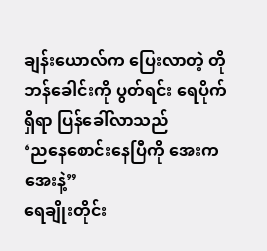ချန်းယောလ်က ပြေးလာတဲ့ တိုဘန်ခေါင်းကို ပွတ်ရင်း ရေပိုက်ရှိရာ ပြန်ခေါ်လာသည်
‘ညနေစောင်းနေပြီကို အေးကအေးနဲ့”
ရေချိုးတိုင်း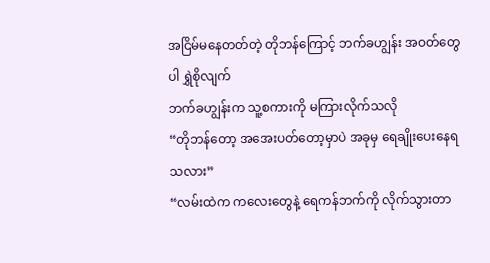အငြိမ်မနေတတ်တဲ့ တိုဘန်ကြောင့် ဘက်ခဟျွန်း အဝတ်တွေပါ ရွှဲစိုလျက်
ဘက်ခဟျွန်းက သူ့စကားကို မကြားလိုက်သလို
“တိုဘန်တော့ အအေးပတ်တော့မှာပဲ အခုမှ ရေချိုးပေးနေရသလား”
“လမ်းထဲက ကလေးတွေနဲ့ ရေကန်ဘက်ကို လိုက်သွားတာ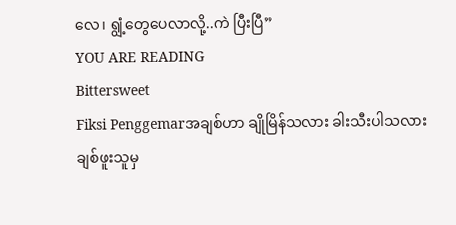လေ၊ ရျွံ့တွေပေလာလို့..ကဲ ပြီးပြီ”
YOU ARE READING
Bittersweet
Fiksi Penggemarအချစ်ဟာ ချိုမြိန်သလား ခါးသီးပါသလား ချစ်ဖူးသူမှ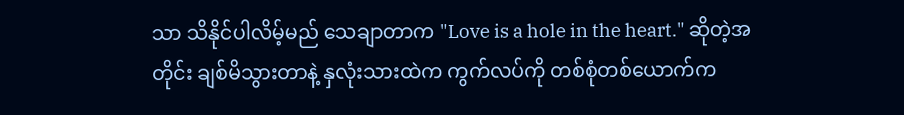သာ သိနိုင်ပါလိမ့်မည် သေချာတာက "Love is a hole in the heart." ဆိုတဲ့အတိုင်း ချစ်မိသွားတာနဲ့ နှလုံးသားထဲက ကွက်လပ်ကို တစ်စုံတစ်ယောက်က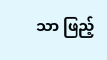သာ ဖြည့်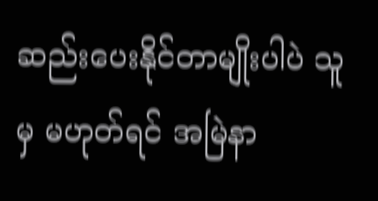ဆည်းပေးနိုင်တာမျိုးပါပဲ သူမှ မဟုတ်ရင် အမြဲနာ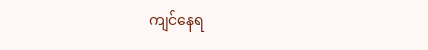ကျင်နေရ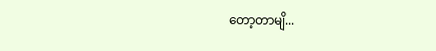တော့တာမျိ...